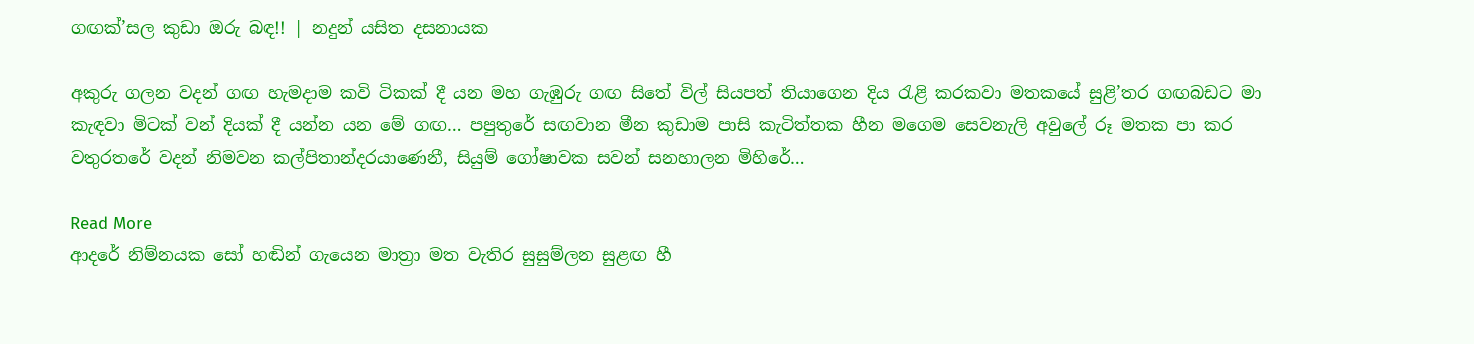ගඟක්’සල කුඩා ඔරු බඳ!! | නදුන් යසිත දසනායක

අකුරු ගලන වදන් ගඟ හැමදාම කවි ටිකක් දී යන මහ ගැඹුරු ගඟ සිතේ විල් සියපත් තියාගෙන දිය රැළි කරකවා මතකයේ සුළි’තර ගඟබඩට මා කැඳවා මිටක් වන් දියක් දී යන්න යන මේ ගඟ… පපුතුරේ සඟවාන මීන කුඩාම පාසි කැටිත්තක හීන මගෙම සෙවනැලි අවුලේ රූ මතක පා කර වතුරතරේ වදන් නිමවන කල්පිතාන්දරයාණෙනී, සියුම් ගෝෂාවක සවන් සනහාලන මිහිරේ…

Read More
ආදරේ නිම්නයක සෝ හඬින් ගැයෙන මාත්‍රා මත වැතිර සුසුම්ලන සුළඟ හී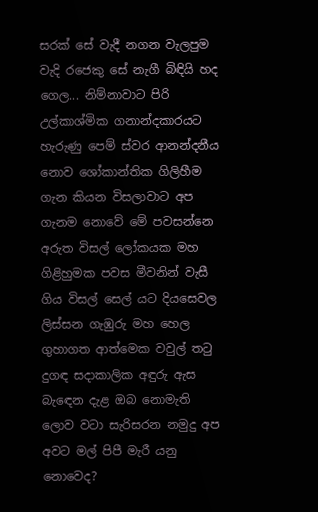සරක් සේ වැදී නගන වැලපුම වැදි රජෙකු සේ නැගී බිඳියි හද ගෙල... නිම්නාවාට පිරි උල්කාශ්මික ගනාන්දකාරයට හැරුණු පෙම් ස්වර ආනන්දනීය නොව ශෝකාන්තික ගිලිහීම ගැන කියන විසලාවාට අප ගැනම නොවේ මේ පවසන්නෙ අරුත විසල් ලෝකයක මහ ගිළිහුමක පවස මීවනින් වැසී ගිය විසල් සෙල් යට දියසෙවල ලිස්සන ගැඹුරු මහ හෙල ගුහාගත ආත්මෙක වවුල් තටු දුගඳ සදාකාලික අඳුරු ඇස බැඳෙන දැළ ඔබ නොමැති ලොව වටා සැරිසරන නමුදු අප අවට මල් පිපී මැරී යනු නොවෙද?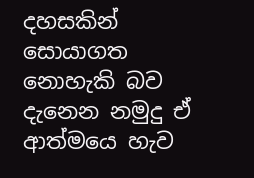දහසකින් සොයාගත නොහැකි බව දැනෙන නමුදු ඒ ආත්මයෙ හැව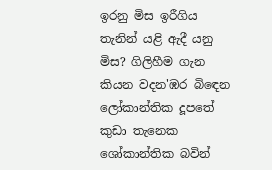ඉරනු මිස ඉරීගිය තැනින් යළි ඇදී යනු මිස? ගිලිහීම ගැන කියන වදන'ඹර බිඳෙන ලෝකාන්තික දූපතේ කුඩා තැනෙක ශෝකාන්තික බවින්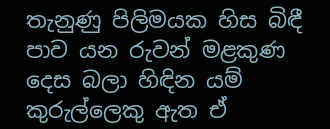තැනුණු පිලිමයක හිස බිඳී පාව යන රුවන් මළකුණ දෙස බලා හිඳින යම් කුරුල්ලෙකු ඇත ඒ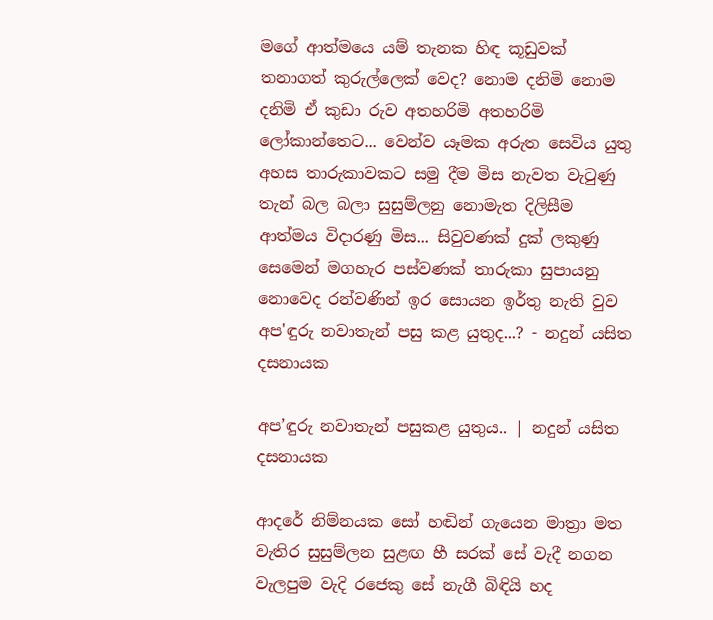මගේ ආත්මයෙ යම් තැනක හිඳ කූඩුවක් තනාගත් කුරුල්ලෙක් වෙද? නොම දනිමි නොම දනිමි ඒ කුඩා රුව අතහරිමි අතහරිමි ලෝකාන්තෙට... වෙන්ව යෑමක අරුත සෙවිය යුතු අහස තාරුකාවකට සමු දීම මිස නැවත වැටුණු තැන් බල බලා සුසුම්ලනු නොමැත දිලිසීම ආත්මය විදාරණු මිස... සිවුවණක් දුක් ලකුණු සෙමෙන් මගහැර පස්වණක් තාරුකා සුපායනු නොවෙද රන්වණින් ඉර සොයන ඉර්තු නැති වුව අප'ඳුරු නවාතැන් පසු කළ යුතුද...? - නදුන් යසිත දසනායක

අප’ඳුරු නවාතැන් පසුකළ යුතුය.. | නදුන් යසිත දසනායක

ආදරේ නිම්නයක සෝ හඬින් ගැයෙන මාත්‍රා මත වැතිර සුසුම්ලන සුළඟ හී සරක් සේ වැදී නගන වැලපුම වැදි රජෙකු සේ නැගී බිඳියි හද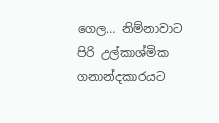ගෙල… නිම්නාවාට පිරි උල්කාශ්මික ගනාන්දකාරයට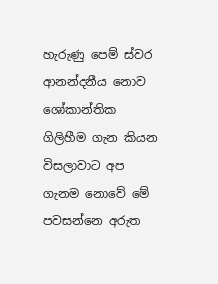හැරුණු පෙම් ස්වර ආනන්දනීය නොව ශෝකාන්තික ගිලිහීම ගැන කියන විසලාවාට අප ගැනම නොවේ මේ පවසන්නෙ අරුත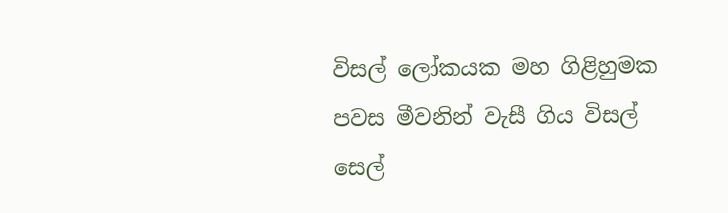විසල් ලෝකයක මහ ගිළිහුමක පවස මීවනින් වැසී ගිය විසල් සෙල්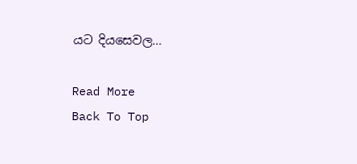යට දියසෙවල…

Read More
Back To Top